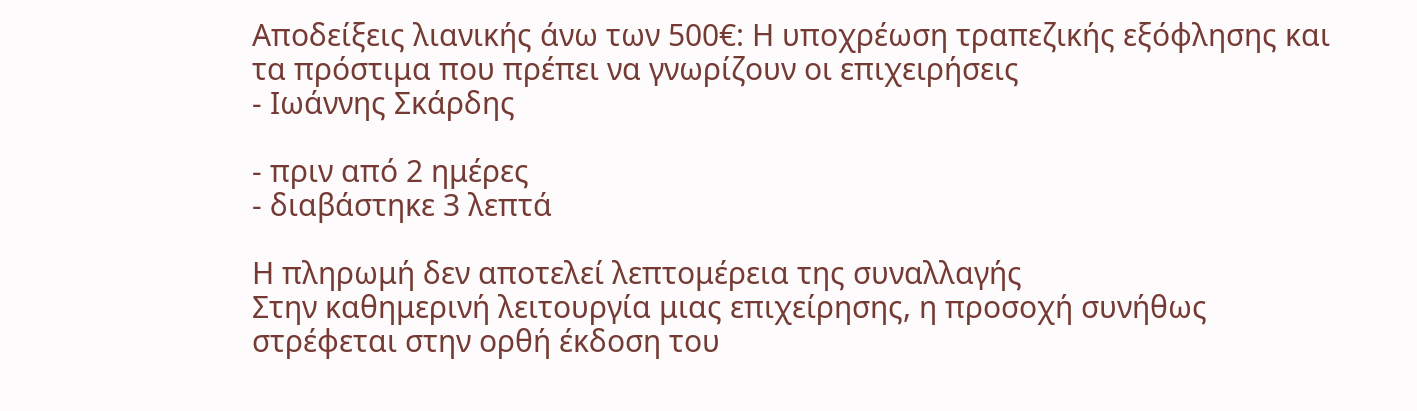Αποδείξεις λιανικής άνω των 500€: Η υποχρέωση τραπεζικής εξόφλησης και τα πρόστιμα που πρέπει να γνωρίζουν οι επιχειρήσεις
- Ιωάννης Σκάρδης

- πριν από 2 ημέρες
- διαβάστηκε 3 λεπτά

Η πληρωμή δεν αποτελεί λεπτομέρεια της συναλλαγής
Στην καθημερινή λειτουργία μιας επιχείρησης, η προσοχή συνήθως στρέφεται στην ορθή έκδοση του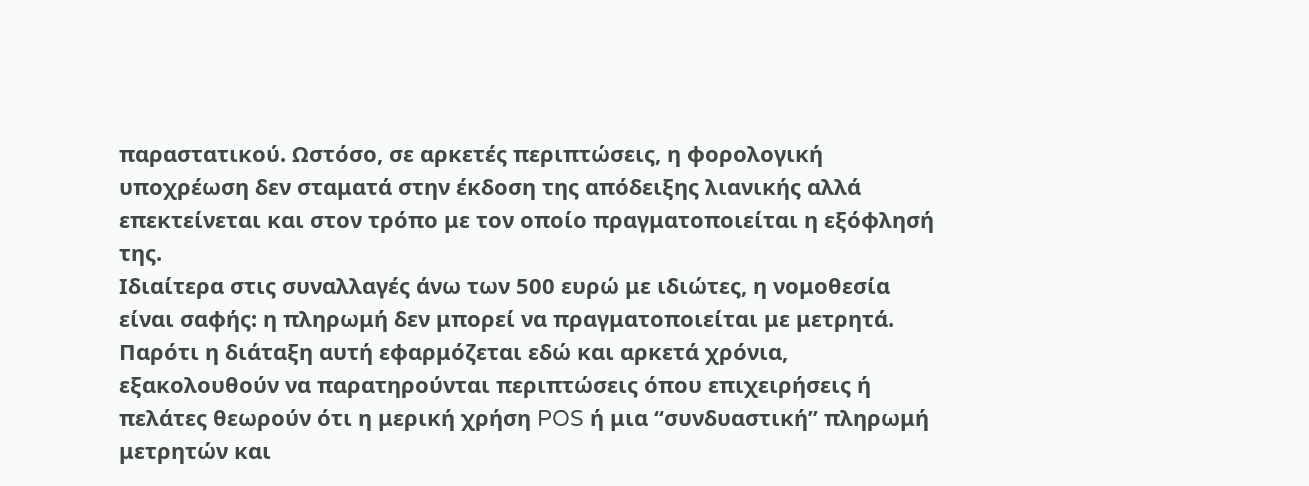παραστατικού. Ωστόσο, σε αρκετές περιπτώσεις, η φορολογική υποχρέωση δεν σταματά στην έκδοση της απόδειξης λιανικής αλλά επεκτείνεται και στον τρόπο με τον οποίο πραγματοποιείται η εξόφλησή της.
Ιδιαίτερα στις συναλλαγές άνω των 500 ευρώ με ιδιώτες, η νομοθεσία είναι σαφής: η πληρωμή δεν μπορεί να πραγματοποιείται με μετρητά.
Παρότι η διάταξη αυτή εφαρμόζεται εδώ και αρκετά χρόνια, εξακολουθούν να παρατηρούνται περιπτώσεις όπου επιχειρήσεις ή πελάτες θεωρούν ότι η μερική χρήση POS ή μια “συνδυαστική” πληρωμή μετρητών και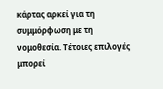κάρτας αρκεί για τη συμμόρφωση με τη νομοθεσία. Τέτοιες επιλογές μπορεί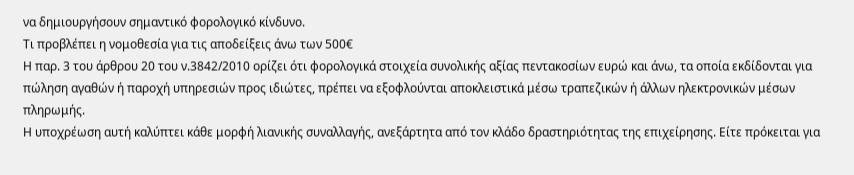να δημιουργήσουν σημαντικό φορολογικό κίνδυνο.
Τι προβλέπει η νομοθεσία για τις αποδείξεις άνω των 500€
Η παρ. 3 του άρθρου 20 του ν.3842/2010 ορίζει ότι φορολογικά στοιχεία συνολικής αξίας πεντακοσίων ευρώ και άνω, τα οποία εκδίδονται για πώληση αγαθών ή παροχή υπηρεσιών προς ιδιώτες, πρέπει να εξοφλούνται αποκλειστικά μέσω τραπεζικών ή άλλων ηλεκτρονικών μέσων πληρωμής.
Η υποχρέωση αυτή καλύπτει κάθε μορφή λιανικής συναλλαγής, ανεξάρτητα από τον κλάδο δραστηριότητας της επιχείρησης. Είτε πρόκειται για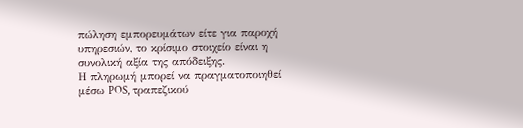πώληση εμπορευμάτων είτε για παροχή υπηρεσιών, το κρίσιμο στοιχείο είναι η συνολική αξία της απόδειξης.
Η πληρωμή μπορεί να πραγματοποιηθεί μέσω POS, τραπεζικού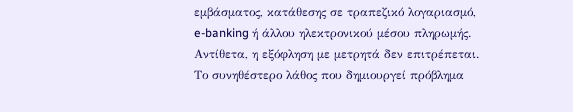εμβάσματος, κατάθεσης σε τραπεζικό λογαριασμό, e-banking ή άλλου ηλεκτρονικού μέσου πληρωμής. Αντίθετα, η εξόφληση με μετρητά δεν επιτρέπεται.
Το συνηθέστερο λάθος που δημιουργεί πρόβλημα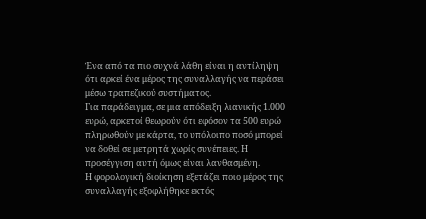Ένα από τα πιο συχνά λάθη είναι η αντίληψη ότι αρκεί ένα μέρος της συναλλαγής να περάσει μέσω τραπεζικού συστήματος.
Για παράδειγμα, σε μια απόδειξη λιανικής 1.000 ευρώ, αρκετοί θεωρούν ότι εφόσον τα 500 ευρώ πληρωθούν με κάρτα, το υπόλοιπο ποσό μπορεί να δοθεί σε μετρητά χωρίς συνέπειες. Η προσέγγιση αυτή όμως είναι λανθασμένη.
Η φορολογική διοίκηση εξετάζει ποιο μέρος της συναλλαγής εξοφλήθηκε εκτός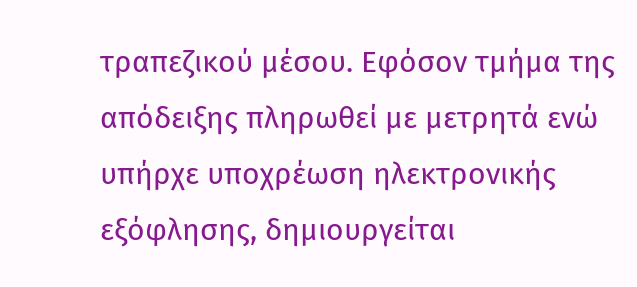τραπεζικού μέσου. Εφόσον τμήμα της απόδειξης πληρωθεί με μετρητά ενώ υπήρχε υποχρέωση ηλεκτρονικής εξόφλησης, δημιουργείται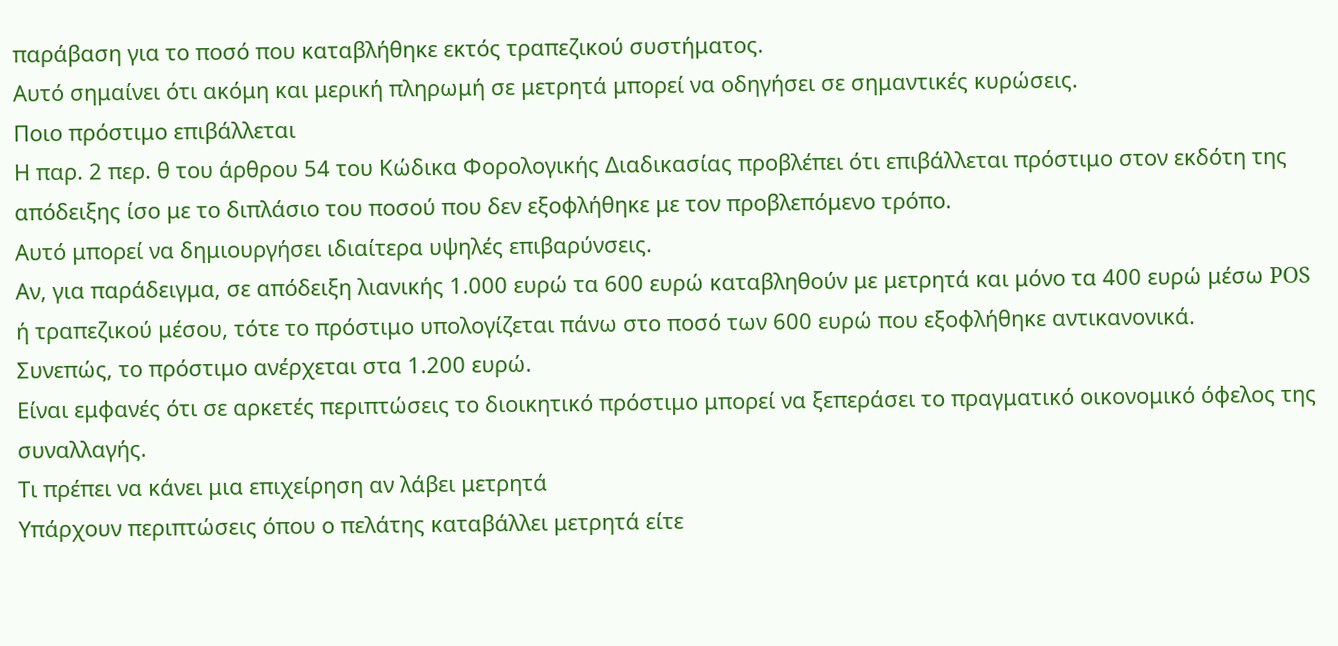παράβαση για το ποσό που καταβλήθηκε εκτός τραπεζικού συστήματος.
Αυτό σημαίνει ότι ακόμη και μερική πληρωμή σε μετρητά μπορεί να οδηγήσει σε σημαντικές κυρώσεις.
Ποιο πρόστιμο επιβάλλεται
Η παρ. 2 περ. θ του άρθρου 54 του Κώδικα Φορολογικής Διαδικασίας προβλέπει ότι επιβάλλεται πρόστιμο στον εκδότη της απόδειξης ίσο με το διπλάσιο του ποσού που δεν εξοφλήθηκε με τον προβλεπόμενο τρόπο.
Αυτό μπορεί να δημιουργήσει ιδιαίτερα υψηλές επιβαρύνσεις.
Αν, για παράδειγμα, σε απόδειξη λιανικής 1.000 ευρώ τα 600 ευρώ καταβληθούν με μετρητά και μόνο τα 400 ευρώ μέσω POS ή τραπεζικού μέσου, τότε το πρόστιμο υπολογίζεται πάνω στο ποσό των 600 ευρώ που εξοφλήθηκε αντικανονικά.
Συνεπώς, το πρόστιμο ανέρχεται στα 1.200 ευρώ.
Είναι εμφανές ότι σε αρκετές περιπτώσεις το διοικητικό πρόστιμο μπορεί να ξεπεράσει το πραγματικό οικονομικό όφελος της συναλλαγής.
Τι πρέπει να κάνει μια επιχείρηση αν λάβει μετρητά
Υπάρχουν περιπτώσεις όπου ο πελάτης καταβάλλει μετρητά είτε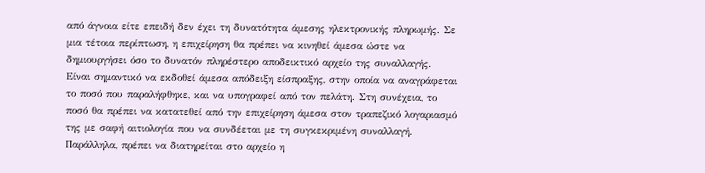από άγνοια είτε επειδή δεν έχει τη δυνατότητα άμεσης ηλεκτρονικής πληρωμής. Σε μια τέτοια περίπτωση, η επιχείρηση θα πρέπει να κινηθεί άμεσα ώστε να δημιουργήσει όσο το δυνατόν πληρέστερο αποδεικτικό αρχείο της συναλλαγής.
Είναι σημαντικό να εκδοθεί άμεσα απόδειξη είσπραξης, στην οποία να αναγράφεται το ποσό που παραλήφθηκε, και να υπογραφεί από τον πελάτη. Στη συνέχεια, το ποσό θα πρέπει να κατατεθεί από την επιχείρηση άμεσα στον τραπεζικό λογαριασμό της με σαφή αιτιολογία που να συνδέεται με τη συγκεκριμένη συναλλαγή. Παράλληλα, πρέπει να διατηρείται στο αρχείο η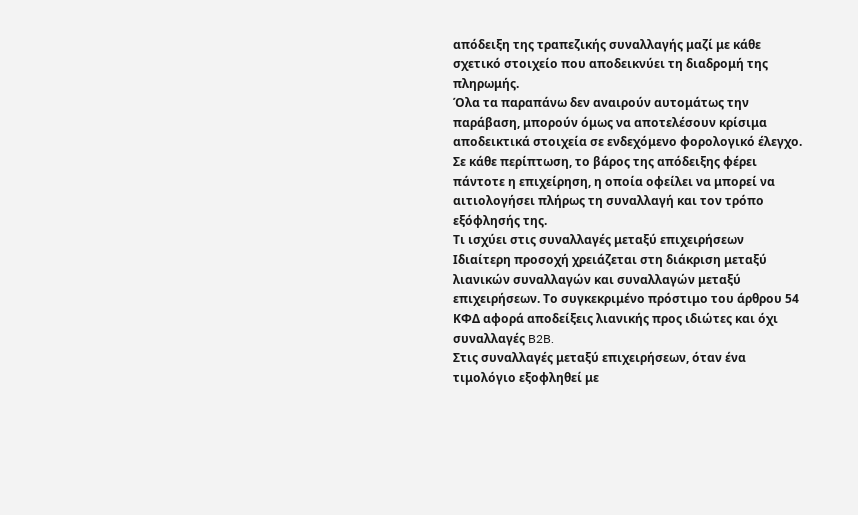απόδειξη της τραπεζικής συναλλαγής μαζί με κάθε σχετικό στοιχείο που αποδεικνύει τη διαδρομή της πληρωμής.
Όλα τα παραπάνω δεν αναιρούν αυτομάτως την παράβαση, μπορούν όμως να αποτελέσουν κρίσιμα αποδεικτικά στοιχεία σε ενδεχόμενο φορολογικό έλεγχο. Σε κάθε περίπτωση, το βάρος της απόδειξης φέρει πάντοτε η επιχείρηση, η οποία οφείλει να μπορεί να αιτιολογήσει πλήρως τη συναλλαγή και τον τρόπο εξόφλησής της.
Τι ισχύει στις συναλλαγές μεταξύ επιχειρήσεων
Ιδιαίτερη προσοχή χρειάζεται στη διάκριση μεταξύ λιανικών συναλλαγών και συναλλαγών μεταξύ επιχειρήσεων. Το συγκεκριμένο πρόστιμο του άρθρου 54 ΚΦΔ αφορά αποδείξεις λιανικής προς ιδιώτες και όχι συναλλαγές B2B.
Στις συναλλαγές μεταξύ επιχειρήσεων, όταν ένα τιμολόγιο εξοφληθεί με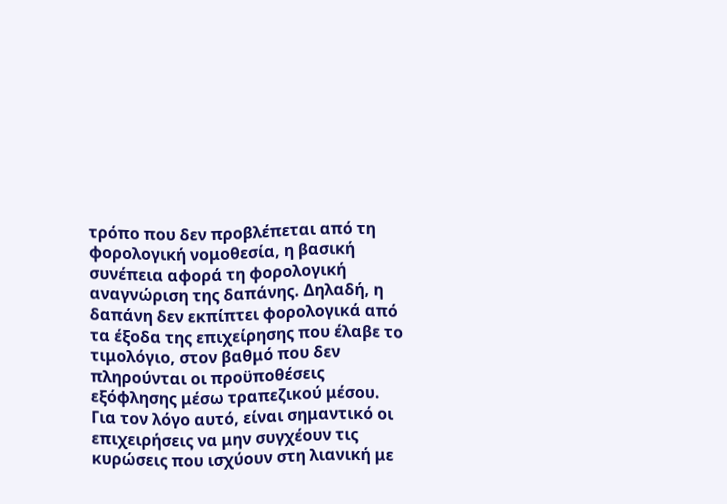τρόπο που δεν προβλέπεται από τη φορολογική νομοθεσία, η βασική συνέπεια αφορά τη φορολογική αναγνώριση της δαπάνης. Δηλαδή, η δαπάνη δεν εκπίπτει φορολογικά από τα έξοδα της επιχείρησης που έλαβε το τιμολόγιο, στον βαθμό που δεν πληρούνται οι προϋποθέσεις εξόφλησης μέσω τραπεζικού μέσου.
Για τον λόγο αυτό, είναι σημαντικό οι επιχειρήσεις να μην συγχέουν τις κυρώσεις που ισχύουν στη λιανική με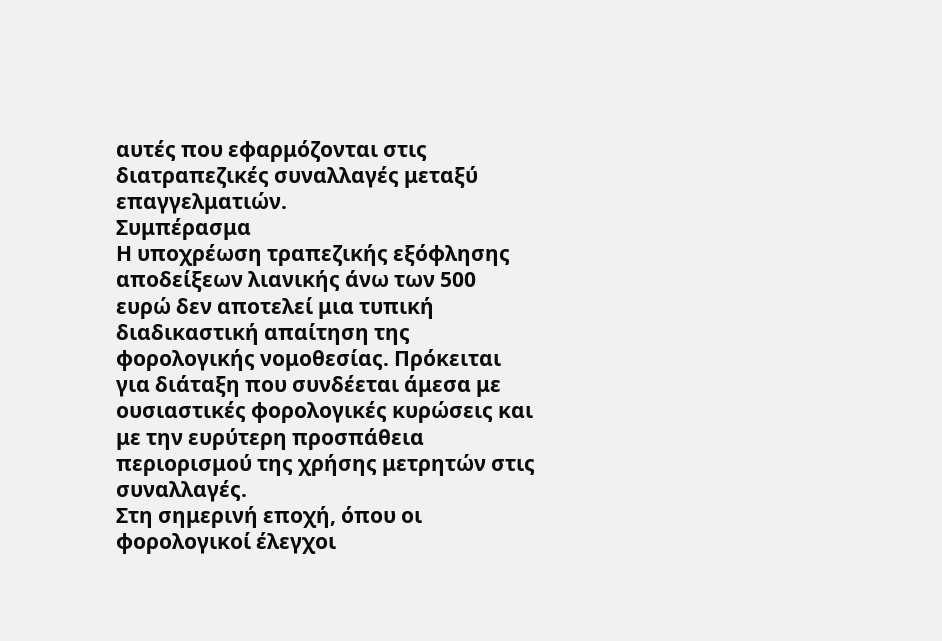αυτές που εφαρμόζονται στις διατραπεζικές συναλλαγές μεταξύ επαγγελματιών.
Συμπέρασμα
Η υποχρέωση τραπεζικής εξόφλησης αποδείξεων λιανικής άνω των 500 ευρώ δεν αποτελεί μια τυπική διαδικαστική απαίτηση της φορολογικής νομοθεσίας. Πρόκειται για διάταξη που συνδέεται άμεσα με ουσιαστικές φορολογικές κυρώσεις και με την ευρύτερη προσπάθεια περιορισμού της χρήσης μετρητών στις συναλλαγές.
Στη σημερινή εποχή, όπου οι φορολογικοί έλεγχοι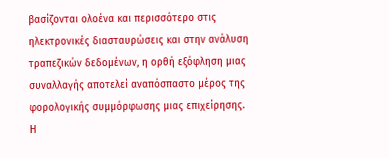βασίζονται ολοένα και περισσότερο στις ηλεκτρονικές διασταυρώσεις και στην ανάλυση τραπεζικών δεδομένων, η ορθή εξόφληση μιας συναλλαγής αποτελεί αναπόσπαστο μέρος της φορολογικής συμμόρφωσης μιας επιχείρησης.
Η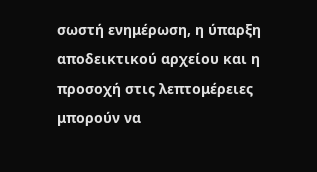σωστή ενημέρωση, η ύπαρξη αποδεικτικού αρχείου και η προσοχή στις λεπτομέρειες μπορούν να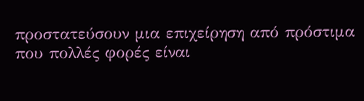προστατεύσουν μια επιχείρηση από πρόστιμα που πολλές φορές είναι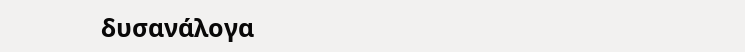δυσανάλογα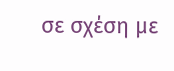σε σχέση με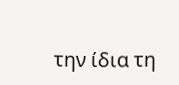την ίδια τη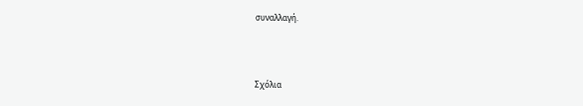συναλλαγή.



Σχόλια